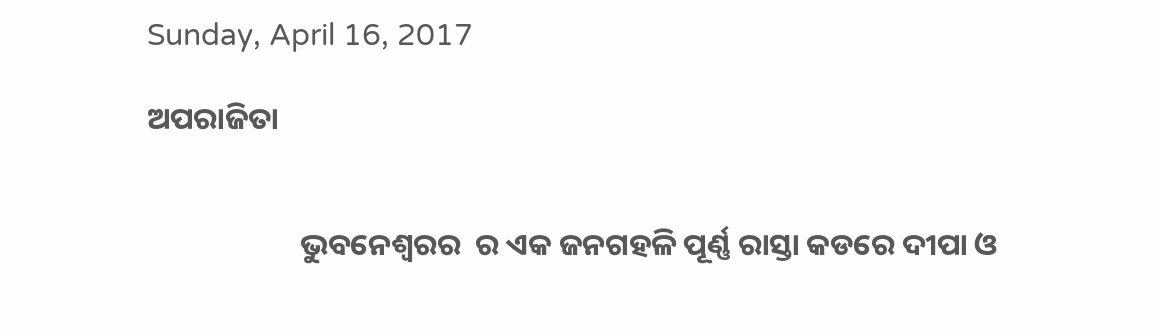Sunday, April 16, 2017

ଅପରାଜିତା


                      ଭୁବନେଶ୍ଵରର  ର ଏକ ଜନଗହଳି ପୂର୍ଣ୍ଣ ରାସ୍ତା କଡରେ ଦୀପା ଓ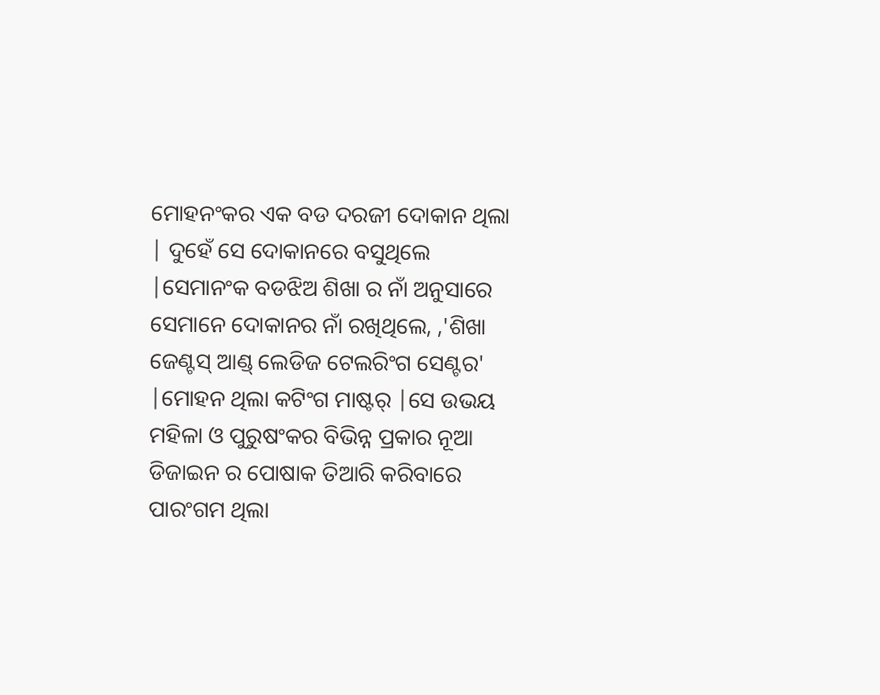ମୋହନଂକର ଏକ ବଡ ଦରଜୀ ଦୋକାନ ଥିଲା | ଦୁହେଁ ସେ ଦୋକାନରେ ବସୁଥିଲେ |ସେମାନଂକ ବଡଝିଅ ଶିଖା ର ନାଁ ଅନୁସାରେ ସେମାନେ ଦୋକାନର ନାଁ ରଖିଥିଲେ, ,'ଶିଖା ଜେଣ୍ଟସ୍ ଆଣ୍ଡ୍ ଲେଡିଜ ଟେଲରିଂଗ ସେଣ୍ଟର' |ମୋହନ ଥିଲା କଟିଂଗ ମାଷ୍ଟର୍ |ସେ ଉଭୟ ମହିଳା ଓ ପୁରୁଷଂକର ବିଭିନ୍ନ ପ୍ରକାର ନୂଆ ଡିଜାଇନ ର ପୋଷାକ ତିଆରି କରିବାରେ ପାରଂଗମ ଥିଲା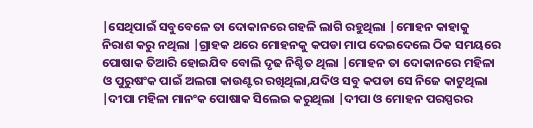|ସେଥିପାଇଁ ସବୁବେଳେ ତା ଦୋକାନରେ ଗହଳି ଲାଗି ରହୁଥିଲା |ମୋହନ କାହାକୁ ନିରାଶ କରୁ ନଥିଲା |ଗ୍ରାହକ ଥରେ ମୋହନକୁ କପଡା ମାପ ଦେଇଦେଲେ ଠିକ ସମୟରେ ପୋଷାକ ତିଆରି ହୋଇଯିବ ବୋଲି ଦୃଢ ନିଶ୍ଚିତ ଥିଲା |ମୋହନ ତା ଦୋକାନରେ ମହିଳା ଓ ପୁରୁଷଂକ ପାଇଁ ଅଲଗା କାଉଣ୍ଟର ରଖିଥିଲା,ଯଦିଓ ସବୁ କପଡା ସେ ନିଜେ କାଟୁଥିଲା |ଦୀପା ମହିଳା ମାନଂକ ପୋଷାକ ସିଲେଇ କରୁଥିଲା |ଦୀପା ଓ ମୋହନ ପରସ୍ପରର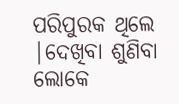ପରିପୁରକ ଥିଲେ |ଦେଖିବା ଶୁଣିବା ଲୋକେ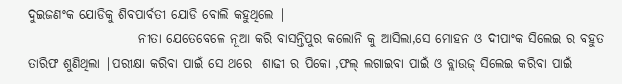ଦୁଇଜଣଂକ ଯୋଡିକୁ ଶିବପାର୍ବତୀ ଯୋଡି ବୋଲି କହୁଥିଲେ |
                     ନୀତା ଯେତେବେଳେ ନୂଆ କରି ବାସନ୍ତିପୁର କଲୋନି କୁ ଆସିଲା,ସେ ମୋହନ ଓ ଦୀପାଂକ ସିଲେଇ ର ବହୁତ ତାରିଫ ଶୁଣିଥିଲା |ପରୀକ୍ଷା କରିବା ପାଇଁ ସେ ଥରେ  ଶାଢୀ ର ପିକୋ ,ଫଲ୍ ଲଗାଇବା ପାଇଁ ଓ ବ୍ଲାଉଜ୍ ସିଲେଇ କରିବା ପାଇଁ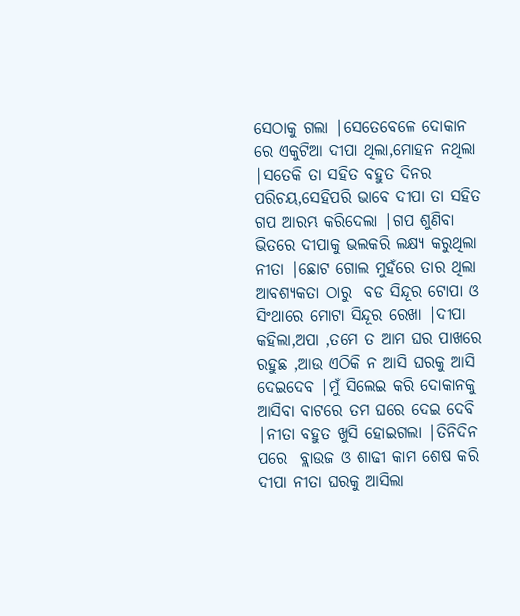ସେଠାକୁ ଗଲା |ସେତେବେଳେ ଦୋକାନ ରେ ଏକୁଟିଆ ଦୀପା ଥିଲା,ମୋହନ ନଥିଲା |ସତେକି ତା ସହିତ ବହୁତ ଦିନର ପରିଚୟ,ସେହିପରି ଭାବେ ଦୀପା ତା ସହିତ ଗପ ଆରମ୍ଭ କରିଦେଲା |ଗପ ଶୁଣିବା ଭିତରେ ଦୀପାକୁ ଭଲକରି ଲକ୍ଷ୍ୟ କରୁଥିଲା ନୀତା |ଛୋଟ ଗୋଲ ମୁହଁରେ ତାର ଥିଲା ଆବଶ୍ୟକତା ଠାରୁ  ବଡ ସିନ୍ଦୂର ଟୋପା ଓ ସିଂଥାରେ ମୋଟା ସିନ୍ଦୂର ରେଖା |ଦୀପା କହିଲା,ଅପା ,ତମେ ତ ଆମ ଘର ପାଖରେ ରହୁଛ ,ଆଉ ଏଠିକି ନ ଆସି ଘରକୁ ଆସି ଦେଇଦେବ |ମୁଁ ସିଲେଇ କରି ଦୋକାନକୁ ଆସିବା ବାଟରେ ତମ ଘରେ ଦେଇ ଦେବି |ନୀତା ବହୁତ ଖୁସି ହୋଇଗଲା |ତିନିଦିନ ପରେ  ବ୍ଲାଉଜ ଓ ଶାଢୀ କାମ ଶେଷ କରି ଦୀପା ନୀତା ଘରକୁ ଆସିଲା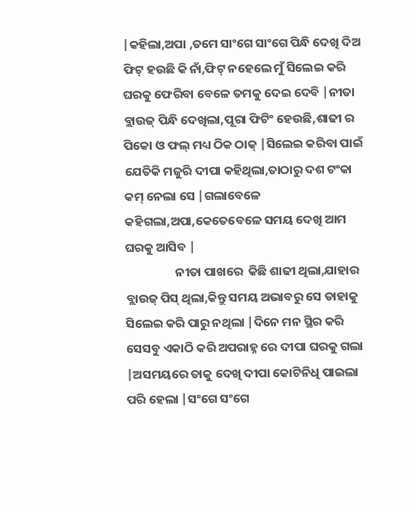|କହିଲା,ଅପା ,ତମେ ସାଂଗେ ସାଂଗେ ପିନ୍ଧି ଦେଖି ଦିଅ ଫିଟ୍ ହଉଛି କି ନାଁ,ଫିଟ୍ ନହେଲେ ମୁଁ ସିଲେଇ କରି ଘରକୁ ଫେରିବା ବେଳେ ତମକୁ ଦେଇ ଦେବି |ନୀତା ବ୍ଲାଉଜ୍ ପିନ୍ଧି ଦେଖିଲା,ପୂରା ଫିଟିଂ ହେଉଛି,ଶାଢୀ ର ପିକୋ ଓ ଫଲ୍ ମଧ୍ୟ ଠିକ ଠାକ୍ |ସିଲେଇ କରିବା ପାଇଁ ଯେତିକି ମଜୁରି ଦୀପା କହିଥିଲା,ତାଠାରୁ ଦଶ ଟଂକା କମ୍ ନେଲା ସେ |ଗଲାବେଳେ କହିଗଲା,ଅପା,କେତେବେଳେ ସମୟ ଦେଖି ଆମ ଘରକୁ ଆସିବ |
                  ନୀତା ପାଖରେ  କିଛି ଶାଢୀ ଥିଲା,ଯାହାର ବ୍ଲାଉଜ୍ ପିସ୍ ଥିଲା,କିନ୍ତୁ ସମୟ ଅଭାବରୁ ସେ ତାହାକୁ ସିଲେଇ କରି ପାରୁ ନଥିଲା |ଦିନେ ମନ ସ୍ଥିର କରି ସେସବୁ ଏକାଠି କରି ଅପରାହ୍ନ ରେ ଦୀପା ଘରକୁ ଗଲା |ଅସମୟରେ ତାକୁ ଦେଖି ଦୀପା କୋଟିନିଧି ପାଇଲା ପରି ହେଲା |ସଂଗେ ସଂଗେ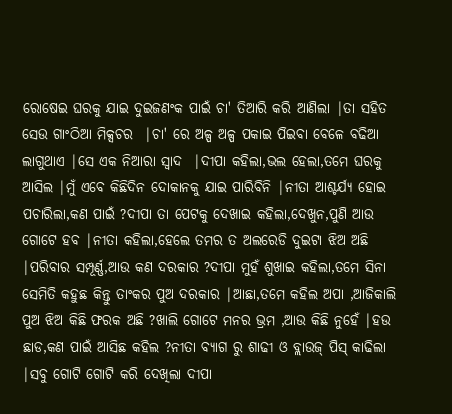ରୋଷେଇ ଘରକୁ ଯାଇ ଦୁଇଜଣଂକ ପାଇଁ ଚା' ତିଆରି କରି ଆଣିଲା |ତା ସହିତ ସେଉ ଗାଂଠିଆ ମିକ୍ସଚର  |ଚା' ରେ ଅଳ୍ପ ଅଳ୍ପ ପକାଇ ପିଇବା ବେଳେ ବଢିଆ ଲାଗୁଥାଏ |ସେ ଏକ ନିଆରା ସ୍ୱାଦ  |ଦୀପା କହିଲା,ଭଲ ହେଲା,ତମେ ଘରକୁ ଆସିଲ |ମୁଁ ଏବେ କିଛିଦିନ ଦୋକାନକୁ ଯାଇ ପାରିବିନି |ନୀତା ଆଶ୍ଚର୍ଯ୍ୟ ହୋଇ ପଚାରିଲା,କଣ ପାଇଁ ?ଦୀପା ତା ପେଟକୁ ଦେଖାଇ କହିଲା,ଦେଖୁନ,ପୁଣି ଆଉ ଗୋଟେ ହବ |ନୀତା କହିଲା,ହେଲେ ତମର ତ ଅଲରେଡି ଦୁଇଟା ଝିଅ ଅଛି |ପରିବାର ସମ୍ପୂର୍ଣ୍ଣ,ଆଉ କଣ ଦରକାର ?ଦୀପା ମୁହଁ ଶୁଖାଇ କହିଲା,ତମେ ସିନା ସେମିତି କହୁଛ କିନ୍ତୁ ତାଂକର ପୁଅ ଦରକାର |ଆଛା,ତମେ କହିଲ ଅପା ,ଆଜିକାଲି ପୁଅ ଝିଅ କିଛି ଫରକ ଅଛି ?ଖାଲି ଗୋଟେ ମନର ଭ୍ରମ ,ଆଉ କିଛି ନୁହେଁ |ହଉ ଛାଡ,କଣ ପାଇଁ ଆସିଛ କହିଲ ?ନୀତା ବ୍ୟାଗ ରୁ ଶାଢୀ ଓ ବ୍ଲାଉଜ୍ ପିସ୍ କାଢିଲା |ସବୁ ଗୋଟି ଗୋଟି କରି ଦେଖିଲା ଦୀପା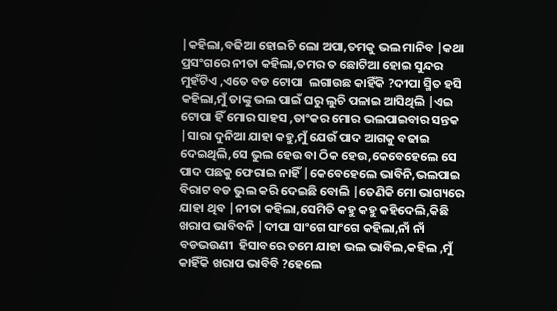|କହିଲା,ବଢିଆ ହୋଇଚି ଲୋ ଅପା,ତମକୁ ଭଲ ମାନିବ |କଥା ପ୍ରସଂଗରେ ନୀତା କହିଲା,ତମର ତ ଛୋଟିଆ ହୋଇ ସୁନ୍ଦର ମୁହଁଟିଏ ,ଏତେ ବଡ ଟୋପା  ଲଗାଉଛ କାହିଁକି ?ଦୀପା ସ୍ମିତ ହସି କହିଲା,ମୁଁ ତାଙ୍କୁ ଭଲ ପାଇଁ ଘରୁ ଲୁଚି ପଳାଇ ଆସିଥିଲି |ଏଇ ଟୋପା ହିଁ ମୋର ସାହସ ,ତାଂକର ମୋର ଭଲପାଇବାର ସନ୍ତକ |ସାରା ଦୁନିଆ ଯାହା କହୁ,ମୁଁ ଯେଉଁ ପାଦ ଆଗକୁ ବଢାଇ ଦେଇଥିଲି,ସେ ଭୁଲ ହେଉ ବା ଠିକ ହେଉ,କେବେହେଲେ ସେ  ପାଦ ପଛକୁ ଫେରାଇ ନାହିଁ |କେବେହେଲେ ଭାବିନି,ଭଲପାଇ ବିରାଟ ବଡ ଭୁଲ କରି ଦେଇଛି ବୋଲି |ତେଣିକି ମୋ ଭାଗ୍ୟରେ ଯାହା ଥିବ |ନୀତା କହିଲା,ସେମିତି କହୁ କହୁ କହିଦେଲି,କିଛି ଖରାପ ଭାବିବନି |ଦୀପା ସାଂଗେ ସାଂଗେ କହିଲା,ନାଁ ନାଁ ବଡଭଉଣୀ  ହିସାବରେ ତମେ ଯାହା ଭଲ ଭାବିଲ,କହିଲ ,ମୁଁ କାହିଁକି ଖରାପ ଭାବିବି ?ହେଲେ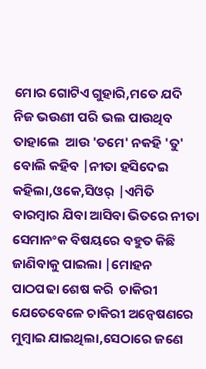ମୋର ଗୋଟିଏ ଗୁହାରି,ମତେ ଯଦି ନିଜ ଭଉଣୀ ପରି ଭଲ ପାଉଥିବ ତାହାଲେ  ଆଉ 'ତମେ' ନକହି 'ତୁ' ବୋଲି କହିବ |ନୀତା ହସିଦେଇ  କହିଲା,ଓକେ,ସିଓର୍ |ଏମିତି ବାରମ୍ବାର ଯିବା ଆସିବା ଭିତରେ ନୀତା ସେମାନଂକ ବିଷୟରେ ବହୁତ କିଛି ଜାଣିବାକୁ ପାଇଲା |ମୋହନ ପାଠପଢା ଶେଷ କରି  ଚାକିରୀ  ଯେତେବେଳେ ଚାକିରୀ ଅନ୍ୱେଷଣରେ ମୁମ୍ବାଇ ଯାଇଥିଲା,ସେଠାରେ ଜଣେ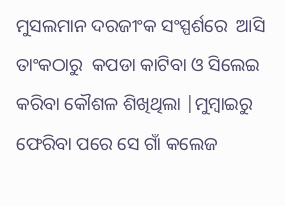ମୁସଲମାନ ଦରଜୀଂକ ସଂସ୍ପର୍ଶରେ  ଆସି ତାଂକଠାରୁ  କପଡା କାଟିବା ଓ ସିଲେଇ କରିବା କୌଶଳ ଶିଖିଥିଲା |ମୁମ୍ବାଇରୁ ଫେରିବା ପରେ ସେ ଗାଁ କଲେଜ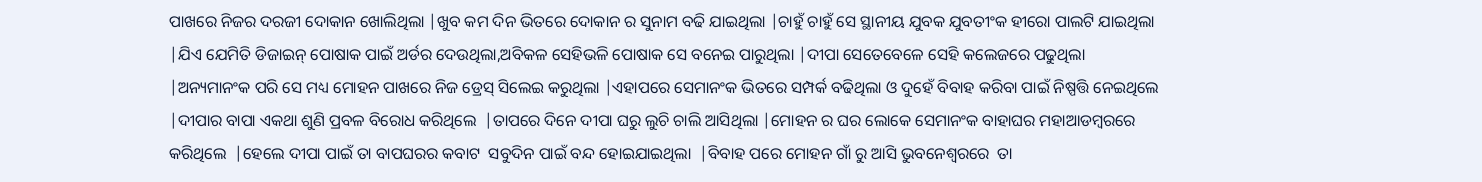ପାଖରେ ନିଜର ଦରଜୀ ଦୋକାନ ଖୋଲିଥିଲା |ଖୁବ କମ ଦିନ ଭିତରେ ଦୋକାନ ର ସୁନାମ ବଢି ଯାଇଥିଲା |ଚାହୁଁ ଚାହୁଁ ସେ ସ୍ଥାନୀୟ ଯୁବକ ଯୁବତୀଂକ ହୀରୋ ପାଲଟି ଯାଇଥିଲା |ଯିଏ ଯେମିତି ଡିଜାଇନ୍ ପୋଷାକ ପାଇଁ ଅର୍ଡର ଦେଉଥିଲା,ଅବିକଳ ସେହିଭଳି ପୋଷାକ ସେ ବନେଇ ପାରୁଥିଲା |ଦୀପା ସେତେବେଳେ ସେହି କଲେଜରେ ପଢୁଥିଲା |ଅନ୍ୟମାନଂକ ପରି ସେ ମଧ୍ୟ ମୋହନ ପାଖରେ ନିଜ ଡ୍ରେସ୍ ସିଲେଇ କରୁଥିଲା |ଏହାପରେ ସେମାନଂକ ଭିତରେ ସମ୍ପର୍କ ବଢିଥିଲା ଓ ଦୁହେଁ ବିବାହ କରିବା ପାଇଁ ନିଷ୍ପତ୍ତି ନେଇଥିଲେ |ଦୀପାର ବାପା ଏକଥା ଶୁଣି ପ୍ରବଳ ବିରୋଧ କରିଥିଲେ  |ତାପରେ ଦିନେ ଦୀପା ଘରୁ ଲୁଚି ଚାଲି ଆସିଥିଲା |ମୋହନ ର ଘର ଲୋକେ ସେମାନଂକ ବାହାଘର ମହାଆଡମ୍ବରରେ କରିଥିଲେ  |ହେଲେ ଦୀପା ପାଇଁ ତା ବାପଘରର କବାଟ  ସବୁଦିନ ପାଇଁ ବନ୍ଦ ହୋଇଯାଇଥିଲା  |ବିବାହ ପରେ ମୋହନ ଗାଁ ରୁ ଆସି ଭୁବନେଶ୍ୱରରେ  ତା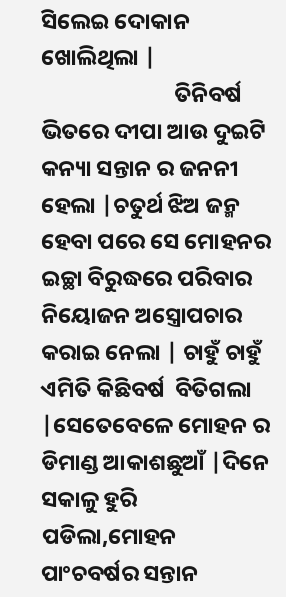ସିଲେଇ ଦୋକାନ ଖୋଲିଥିଲା |
                          ତିନିବର୍ଷ ଭିତରେ ଦୀପା ଆଉ ଦୁଇଟି କନ୍ୟା ସନ୍ତାନ ର ଜନନୀ ହେଲା |ଚତୁର୍ଥ ଝିଅ ଜନ୍ମ ହେବା ପରେ ସେ ମୋହନର ଇଚ୍ଛା ବିରୁଦ୍ଧରେ ପରିବାର ନିୟୋଜନ ଅସ୍ତ୍ରୋପଚାର କରାଇ ନେଲା | ଚାହୁଁ ଚାହୁଁ ଏମିତି କିଛିବର୍ଷ  ବିତିଗଲା |ସେତେବେଳେ ମୋହନ ର ଡିମାଣ୍ଡ ଆକାଶଛୁଆଁ |ଦିନେ ସକାଳୁ ହୁରି ପଡିଲା,ମୋହନ ପାଂଚବର୍ଷର ସନ୍ତାନ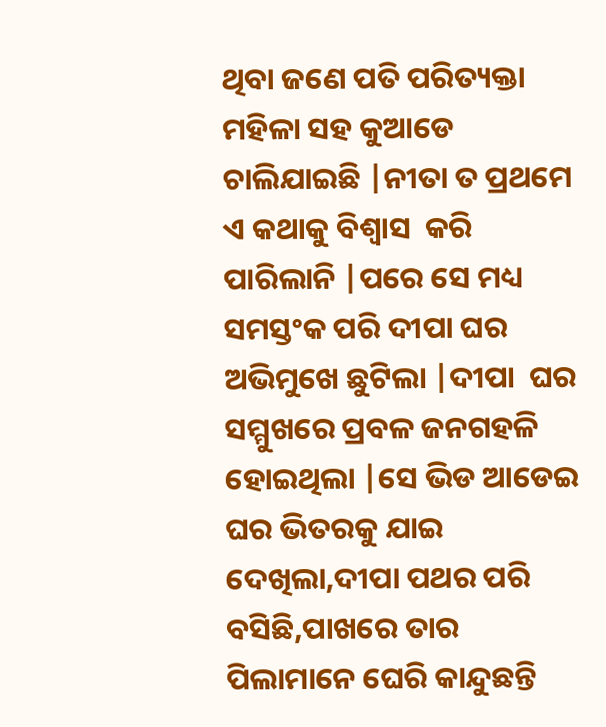ଥିବା ଜଣେ ପତି ପରିତ୍ୟକ୍ତା ମହିଳା ସହ କୁଆଡେ ଚାଲିଯାଇଛି |ନୀତା ତ ପ୍ରଥମେ ଏ କଥାକୁ ବିଶ୍ୱାସ  କରି ପାରିଲାନି |ପରେ ସେ ମଧ୍ୟ ସମସ୍ତଂକ ପରି ଦୀପା ଘର ଅଭିମୁଖେ ଛୁଟିଲା |ଦୀପା  ଘର ସମ୍ମୁଖରେ ପ୍ରବଳ ଜନଗହଳି ହୋଇଥିଲା |ସେ ଭିଡ ଆଡେଇ ଘର ଭିତରକୁ ଯାଇ ଦେଖିଲା,ଦୀପା ପଥର ପରି ବସିଛି,ପାଖରେ ତାର ପିଲାମାନେ ଘେରି କାନ୍ଦୁଛନ୍ତି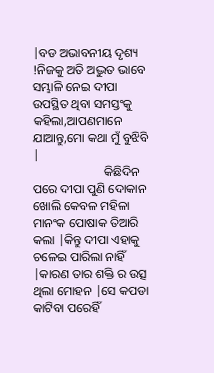|ବଡ ଅଭାବନୀୟ ଦୃଶ୍ୟ !ନିଜକୁ ଅତି ଅଦ୍ଭୁତ ଭାବେ ସମ୍ଭାଳି ନେଇ ଦୀପା  ଉପସ୍ଥିତ ଥିବା ସମସ୍ତଂକୁ କହିଲା,ଆପଣମାନେ ଯାଆନ୍ତୁ,ମୋ କଥା ମୁଁ ବୁଝିବି |
                       କିଛିଦିନ ପରେ ଦୀପା ପୁଣି ଦୋକାନ ଖୋଲି କେବଳ ମହିଳା ମାନଂକ ପୋଷାକ ତିଆରି କଲା |କିନ୍ତୁ ଦୀପା ଏହାକୁ ଚଳେଇ ପାରିଲା ନାହିଁ |କାରଣ ତାର ଶକ୍ତି ର ଉତ୍ସ ଥିଲା ମୋହନ |ସେ କପଡା କାଟିବା ପରେହିଁ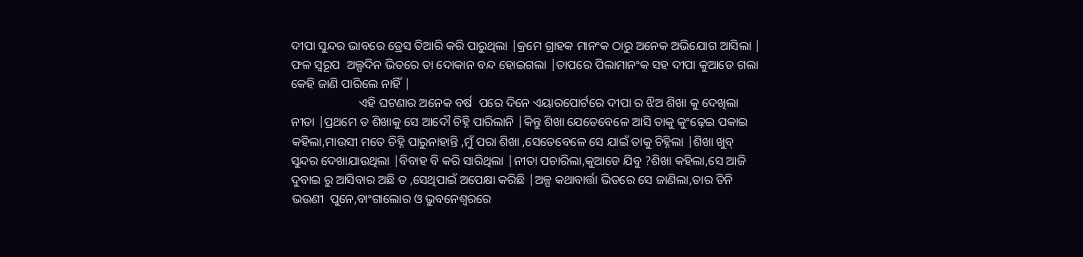ଦୀପା ସୁନ୍ଦର ଭାବରେ ଡ୍ରେସ ତିଆରି କରି ପାରୁଥିଲା |କ୍ରମେ ଗ୍ରାହକ ମାନଂକ ଠାରୁ ଅନେକ ଅଭିଯୋଗ ଆସିଲା | ଫଳ ସ୍ୱରୂପ  ଅଲ୍ପଦିନ ଭିତରେ ତା ଦୋକାନ ବନ୍ଦ ହୋଇଗଲା |ତାପରେ ପିଲାମାନଂକ ସହ ଦୀପା କୁଆଡେ ଗଲା କେହି ଜାଣି ପାରିଲେ ନାହିଁ |
                      ଏହି ଘଟଣାର ଅନେକ ବର୍ଷ  ପରେ ଦିନେ ଏୟାରପୋର୍ଟରେ ଦୀପା ର ଝିଅ ଶିଖା କୁ ଦେଖିଲା ନୀତା |ପ୍ରଥମେ ତ ଶିଖାକୁ ସେ ଆଦୌ ଚିହ୍ନି ପାରିଲାନି |କିନ୍ତୁ ଶିଖା ଯେତେବେଳେ ଆସି ତାକୁ କୁଂଢ଼େଇ ପକାଇ କହିଲା,ମାଉସୀ ମତେ ଚିହ୍ନି ପାରୁନାହାନ୍ତି ,ମୁଁ ପରା ଶିଖା ,ସେତେବେଳେ ସେ ଯାଇଁ ତାକୁ ଚିହ୍ନିଲା |ଶିଖା ଖୁବ୍ ସୁନ୍ଦର ଦେଖାଯାଉଥିଲା |ବିବାହ ବି କରି ସାରିଥିଲା |ନୀତା ପଚାରିଲା,କୁଆଡେ ଯିବୁ ?ଶିଖା କହିଲା,ସେ ଆଜି ଦୁବାଇ ରୁ ଆସିବାର ଅଛି ତ ,ସେଥିପାଇଁ ଅପେକ୍ଷା କରିଛି |ଅଳ୍ପ କଥାବାର୍ତ୍ତା ଭିତରେ ସେ ଜାଣିଲା,ତାର ତିନି ଭଉଣୀ  ପୁନେ,ବାଂଗାଲୋର ଓ ଭୁବନେଶ୍ୱରରେ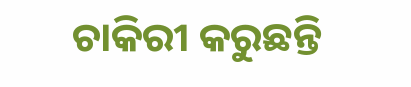ଚାକିରୀ କରୁଛନ୍ତି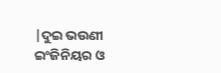|ଦୁଇ ଭଉଣୀ ଇଂଜିନିୟର ଓ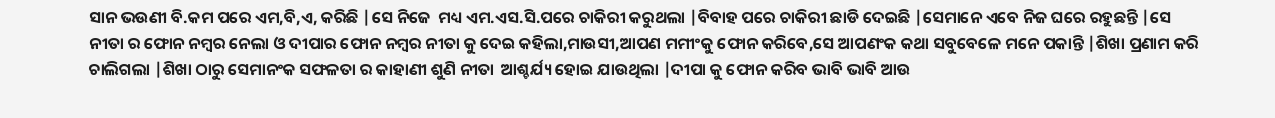ସାନ ଭଉଣୀ ବି.କମ ପରେ ଏମ,ବି,ଏ, କରିଛି |ସେ ନିଜେ  ମଧ୍ୟ ଏମ.ଏସ.ସି.ପରେ ଚାକିରୀ କରୁଥଲା |ବିବାହ ପରେ ଚାକିରୀ ଛାଡି ଦେଇଛି |ସେମାନେ ଏବେ ନିଜ ଘରେ ରହୁଛନ୍ତି |ସେ ନୀତା ର ଫୋନ ନମ୍ବର ନେଲା ଓ ଦୀପାର ଫୋନ ନମ୍ବର ନୀତା କୁ ଦେଇ କହିଲା,ମାଉସୀ,ଆପଣ ମମୀଂକୁ ଫୋନ କରିବେ,ସେ ଆପଣଂକ କଥା ସବୁବେଳେ ମନେ ପକାନ୍ତି |ଶିଖା ପ୍ରଣାମ କରି ଚାଲିଗଲା |ଶିଖା ଠାରୁ ସେମାନଂକ ସଫଳତା ର କାହାଣୀ ଶୁଣି ନୀତା  ଆଶ୍ଚର୍ଯ୍ୟ ହୋଇ ଯାଉଥିଲା |ଦୀପା କୁ ଫୋନ କରିବ ଭାବି ଭାବି ଆଉ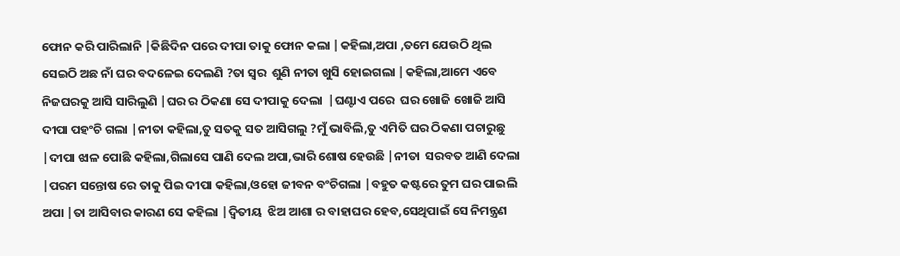ଫୋନ କରି ପାରିଲାନି |କିଛିଦିନ ପରେ ଦୀପା ତାକୁ ଫୋନ କଲା |କହିଲା,ଅପା ,ତମେ ଯେଉଠି ଥିଲ ସେଇଠି ଅଛ ନାଁ ଘର ବଦଳେଇ ଦେଲଣି ?ତା ସ୍ୱର  ଶୁଣି ନୀତା ଖୁସି ହୋଇଗଲା |କହିଲା,ଆମେ ଏବେ ନିଜଘରକୁ ଆସି ସାରିଲୁଣି |ଘର ର ଠିକଣା ସେ ଦୀପାକୁ ଦେଲା  |ଘଣ୍ଟାଏ ପରେ  ଘର ଖୋଜି ଖୋଜି ଆସି ଦୀପା ପହଂଚି ଗଲା |ନୀତା କହିଲା,ତୁ ସତକୁ ସତ ଆସିଗଲୁ ?ମୁଁ ଭାବିଲି,ତୁ ଏମିତି ଘର ଠିକଣା ପଚାରୁଛୁ |ଦୀପା ଝାଳ ପୋଛି କହିଲା,ଗିଲାସେ ପାଣି ଦେଲ ଅପା,ଭାରି ଶୋଷ ହେଉଛି |ନୀତା  ସରବତ ଆଣି ଦେଲା |ପରମ ସନ୍ତୋଷ ରେ ତାକୁ ପିଇ ଦୀପା କହିଲା,ଓହୋ ଜୀବନ ବଂଚିଗଲା |ବହୁତ କଷ୍ଟରେ ତୁମ ଘର ପାଇଲି ଅପା |ତା ଆସିବାର କାରଣ ସେ କହିଲା |ଦ୍ଵିତୀୟ  ଝିଅ ଆଶା ର ବାହାଘର ହେବ,ସେଥିପାଇଁ ସେ ନିମନ୍ତ୍ରଣ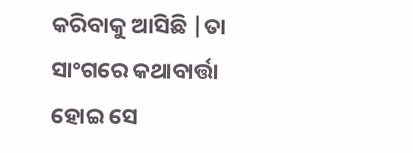କରିବାକୁ ଆସିଛି |ତା ସାଂଗରେ କଥାବାର୍ତ୍ତା ହୋଇ ସେ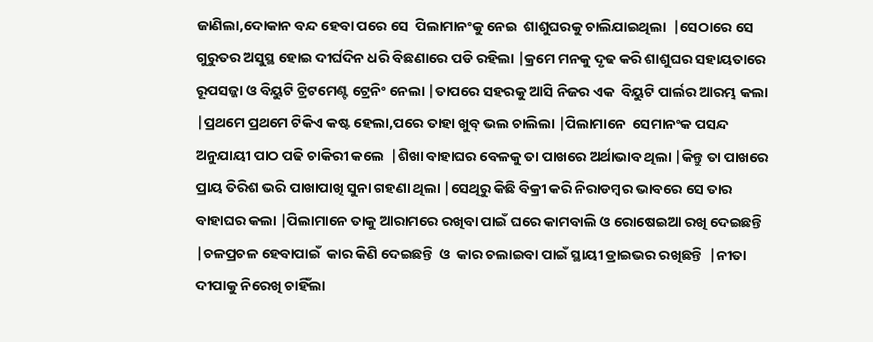ଜାଣିଲା,ଦୋକାନ ବନ୍ଦ ହେବା ପରେ ସେ  ପିଲାମାନଂକୁ ନେଇ  ଶାଶୁଘରକୁ ଚାଲିଯାଇଥିଲା  |ସେଠାରେ ସେ ଗୁରୁତର ଅସୁସ୍ଥ ହୋଇ ଦୀର୍ଘଦିନ ଧରି ବିଛଣାରେ ପଡି ରହିଲା |କ୍ରମେ ମନକୁ ଦୃଢ କରି ଶାଶୁଘର ସହାୟତାରେ ରୂପସଜ୍ଜା ଓ ବିୟୁଟି ଟ୍ରିଟମେଣ୍ଟ ଟ୍ରେନିଂ ନେଲା |ତାପରେ ସହରକୁ ଆସି ନିଜର ଏକ  ବିୟୁଟି ପାର୍ଲର ଆରମ୍ଭ କଲା |ପ୍ରଥମେ ପ୍ରଥମେ ଟିକିଏ କଷ୍ଟ ହେଲା,ପରେ ତାହା ଖୁବ୍ ଭଲ ଚାଲିଲା |ପିଲାମାନେ  ସେମାନଂକ ପସନ୍ଦ ଅନୁଯାୟୀ ପାଠ ପଢି ଚାକିରୀ କଲେ  |ଶିଖା ବାହାଘର ବେଳକୁ ତା ପାଖରେ ଅର୍ଥାଭାବ ଥିଲା |କିନ୍ତୁ ତା ପାଖରେ ପ୍ରାୟ ତିରିଶ ଭରି ପାଖାପାଖି ସୁନା ଗହଣା ଥିଲା |ସେଥିରୁ କିଛି ବିକ୍ରୀ କରି ନିରାଡମ୍ବର ଭାବରେ ସେ ତାର  ବାହାଘର କଲା |ପିଲାମାନେ ତାକୁ ଆରାମରେ ରଖିବା ପାଇଁ ଘରେ କାମବାଲି ଓ ରୋଷେଇଆ ରଖି ଦେଇଛନ୍ତି |ଚଳପ୍ରଚଳ ହେବାପାଇଁ  କାର କିଣି ଦେଇଛନ୍ତି  ଓ  କାର ଚଲାଇବା ପାଇଁ ସ୍ଥାୟୀ ଡ୍ରାଇଭର ରଖିଛନ୍ତି  |ନୀତା ଦୀପାକୁ ନିରେଖି ଚାହିଁଲା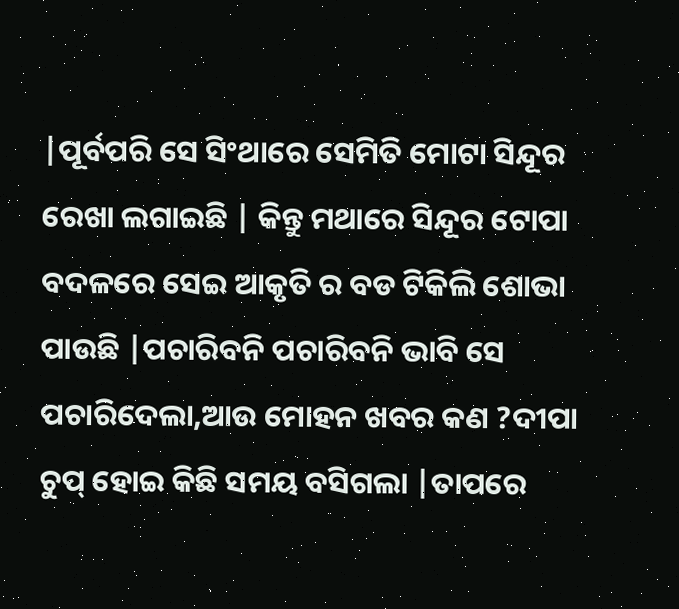|ପୂର୍ବପରି ସେ ସିଂଥାରେ ସେମିତି ମୋଟା ସିନ୍ଦୂର ରେଖା ଲଗାଇଛି | କିନ୍ତୁ ମଥାରେ ସିନ୍ଦୂର ଟୋପା ବଦଳରେ ସେଇ ଆକୃତି ର ବଡ ଟିକିଲି ଶୋଭା ପାଉଛି |ପଚାରିବନି ପଚାରିବନି ଭାବି ସେ ପଚାରିଦେଲା,ଆଉ ମୋହନ ଖବର କଣ ?ଦୀପା ଚୁପ୍ ହୋଇ କିଛି ସମୟ ବସିଗଲା |ତାପରେ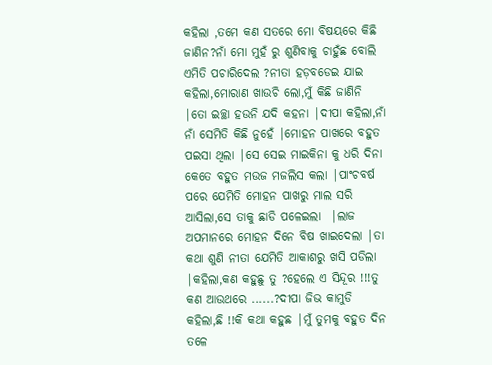କହିଲା ,ତମେ କଣ ସତରେ ମୋ ବିଷୟରେ କିଛି ଜାଣିନ?ନାଁ ମୋ ମୁହଁ ରୁ ଶୁଣିବାକୁ ଚାହୁଁଛ ବୋଲି ଏମିତି ପଚାରିଦେଲ ?ନୀତା ହଡ଼ବଡେଇ ଯାଇ କହିଲା,ମୋରାଣ ଖାଉଚି ଲୋ,ମୁଁ କିଛି ଜାଣିନି |ତୋ ଇଚ୍ଛା ହଉନି ଯଦି କହନା |ଦୀପା କହିଲା,ନାଁ ନାଁ ସେମିତି କିଛି ନୁହେଁ |ମୋହନ ପାଖରେ ବହୁତ ପଇସା ଥିଲା |ସେ ସେଇ ମାଇକିନା କୁ ଧରି ଦିନା କେତେ ବହୁତ ମଉଜ ମଜଲିସ କଲା |ପାଂଚବର୍ଷ ପରେ ଯେମିତି ମୋହନ ପାଖରୁ ମାଲ ସରି ଆସିଲା,ସେ ତାକୁ ଛାଡି ପଳେଇଲା  |ଲାଜ ଅପମାନରେ ମୋହନ ଦିନେ ବିଷ ଖାଇଦେଲା |ତା କଥା ଶୁଣି ନୀତା ଯେମିତି ଆକାଶରୁ ଖସି ପଡିଲା  |କହିଲା,କଣ କହୁଛୁ ତୁ ?ହେଲେ ଏ ସିନ୍ଦୂର !!!ତୁ କଣ ଆଉଥରେ ......?ଦୀପା ଜିଭ କାମୁଡି କହିଲା,ଛି !!କି କଥା କହୁଛ |ମୁଁ ତୁମକୁ ବହୁତ ଦିନ ତଳେ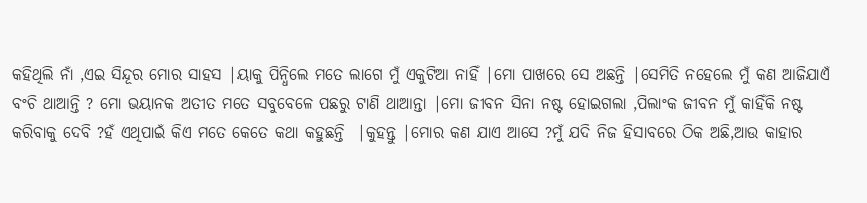କହିଥିଲି ନାଁ ,ଏଇ ସିନ୍ଦୂର ମୋର ସାହସ |ୟାକୁ ପିନ୍ଧିଲେ ମତେ ଲାଗେ ମୁଁ ଏକୁଟିଆ ନାହିଁ |ମୋ ପାଖରେ ସେ ଅଛନ୍ତି |ସେମିତି ନହେଲେ ମୁଁ କଣ ଆଜିଯାଏଁ ବଂଚି ଥାଆନ୍ତି ? ମୋ ଭୟାନକ ଅତୀତ ମତେ ସବୁବେଳେ ପଛରୁ ଟାଣି ଥାଆନ୍ତା |ମୋ ଜୀବନ ସିନା ନଷ୍ଟ ହୋଇଗଲା ,ପିଲାଂକ ଜୀବନ ମୁଁ କାହିଁକି ନଷ୍ଟ କରିବାକୁ ଦେବି ?ହଁ ଏଥିପାଇଁ କିଏ ମତେ କେତେ କଥା କହୁଛନ୍ତି  |କୁହନ୍ତୁ |ମୋର କଣ ଯାଏ ଆସେ ?ମୁଁ ଯଦି ନିଜ ହିସାବରେ ଠିକ ଅଛି,ଆଉ କାହାର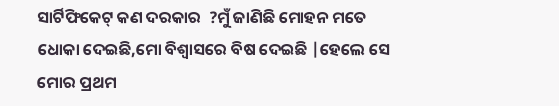ସାର୍ଟିଫିକେଟ୍ କଣ ଦରକାର  ?ମୁଁ ଜାଣିଛି ମୋହନ ମତେ ଧୋକା ଦେଇଛି,ମୋ ବିଶ୍ୱାସରେ ବିଷ ଦେଇଛି |ହେଲେ ସେ ମୋର ପ୍ରଥମ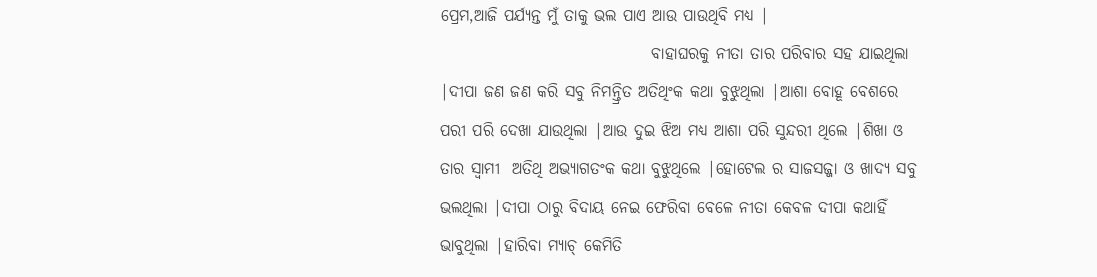ପ୍ରେମ,ଆଜି ପର୍ଯ୍ୟନ୍ତ ମୁଁ ତାକୁ ଭଲ ପାଏ ଆଉ ପାଉଥିବି ମଧ୍ୟ |
                                 ବାହାଘରକୁ ନୀତା ତାର ପରିବାର ସହ ଯାଇଥିଲା |ଦୀପା ଜଣ ଜଣ କରି ସବୁ ନିମନ୍ତ୍ରିତ ଅତିଥିଂକ କଥା ବୁଝୁଥିଲା |ଆଶା ବୋହୂ ବେଶରେ ପରୀ ପରି ଦେଖା ଯାଉଥିଲା |ଆଉ ଦୁଇ ଝିଅ ମଧ୍ୟ ଆଶା ପରି ସୁନ୍ଦରୀ ଥିଲେ |ଶିଖା ଓ ତାର ସ୍ୱାମୀ  ଅତିଥି ଅଭ୍ୟାଗତଂକ କଥା ବୁଝୁଥିଲେ |ହୋଟେଲ ର ସାଜସଜ୍ଜା ଓ ଖାଦ୍ୟ ସବୁ ଭଲଥିଲା |ଦୀପା ଠାରୁ ବିଦାୟ ନେଇ ଫେରିବା ବେଳେ ନୀତା କେବଳ ଦୀପା କଥାହିଁ ଭାବୁଥିଲା |ହାରିବା ମ୍ୟାଚ୍ କେମିତି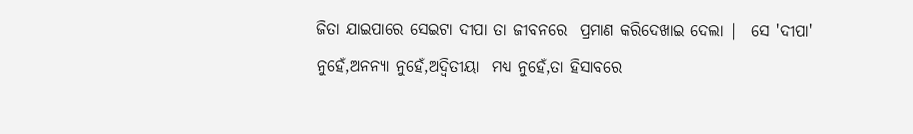ଜିତା ଯାଇପାରେ ସେଇଟା ଦୀପା ତା ଜୀବନରେ  ପ୍ରମାଣ କରିଦେଖାଇ ଦେଲା |  ସେ 'ଦୀପା' ନୁହେଁ,ଅନନ୍ୟା ନୁହେଁ,ଅଦ୍ଵିତୀୟା  ମଧ୍ୟ ନୁହେଁ,ତା ହିସାବରେ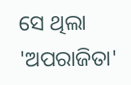ସେ ଥିଲା 'ଅପରାଜିତା'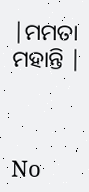|ମମତା ମହାନ୍ତି |



No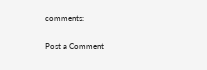comments:

Post a Comment